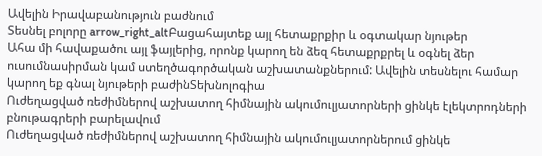Ավելին Իրավաբանություն բաժնում
Տեսնել բոլորը arrow_right_altԲացահայտեք այլ հետաքրքիր և օգտակար նյութեր
Ահա մի հավաքածու այլ ֆայլերից, որոնք կարող են ձեզ հետաքրքրել և օգնել ձեր ուսումնասիրման կամ ստեղծագործական աշխատանքներում: Ավելին տեսնելու համար կարող եք գնալ նյութերի բաժինՏեխնոլոգիա
Ուժեղացված ռեժիմներով աշխատող հիմնային ակումուլյատորների ցինկե էլեկտրոդների բնութագրերի բարելավում
Ուժեղացված ռեժիմներով աշխատող հիմնային ակումուլյատորներում ցինկե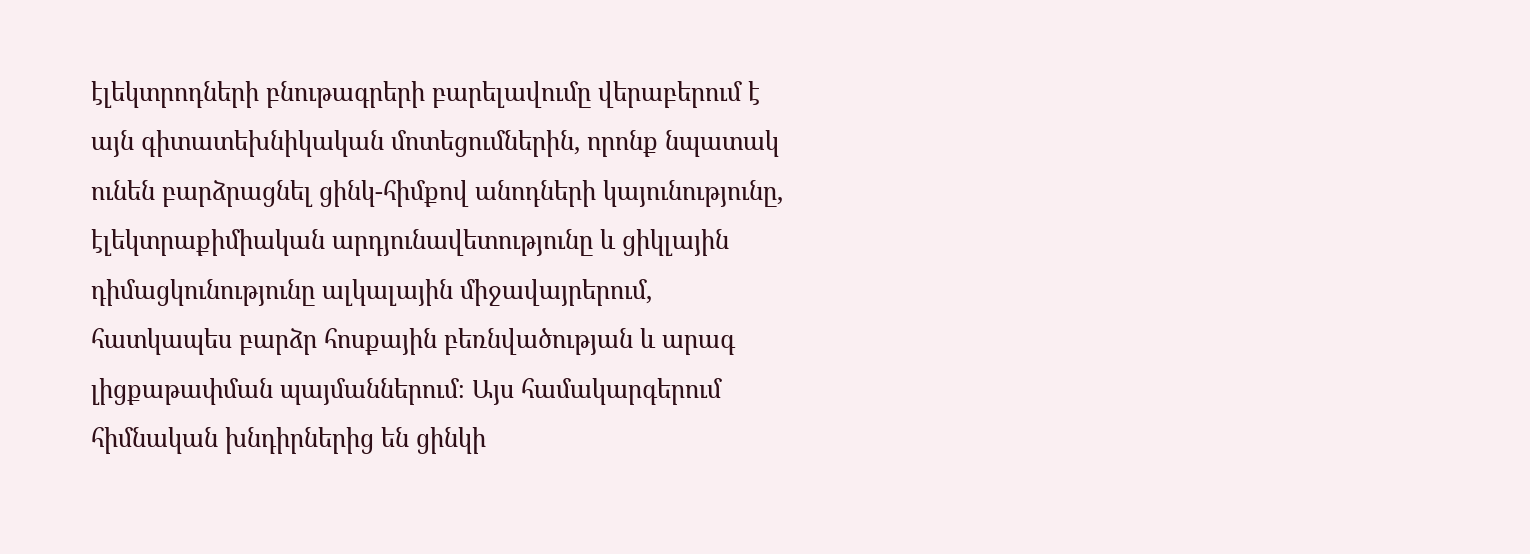էլեկտրոդների բնութագրերի բարելավումը վերաբերում է այն գիտատեխնիկական մոտեցումներին, որոնք նպատակ ունեն բարձրացնել ցինկ-հիմքով անոդների կայունությունը, էլեկտրաքիմիական արդյունավետությունը և ցիկլային դիմացկունությունը ալկալային միջավայրերում, հատկապես բարձր հոսքային բեռնվածության և արագ լիցքաթափման պայմաններում։ Այս համակարգերում հիմնական խնդիրներից են ցինկի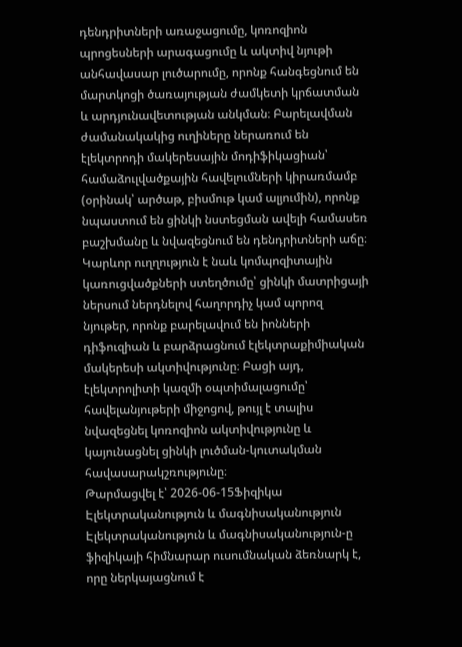դենդրիտների առաջացումը, կոռոզիոն պրոցեսների արագացումը և ակտիվ նյութի անհավասար լուծարումը, որոնք հանգեցնում են մարտկոցի ծառայության ժամկետի կրճատման և արդյունավետության անկման։ Բարելավման ժամանակակից ուղիները ներառում են էլեկտրոդի մակերեսային մոդիֆիկացիան՝ համաձուլվածքային հավելումների կիրառմամբ (օրինակ՝ արծաթ, բիսմութ կամ ալյումին), որոնք նպաստում են ցինկի նստեցման ավելի համասեռ բաշխմանը և նվազեցնում են դենդրիտների աճը։ Կարևոր ուղղություն է նաև կոմպոզիտային կառուցվածքների ստեղծումը՝ ցինկի մատրիցայի ներսում ներդնելով հաղորդիչ կամ պորոզ նյութեր, որոնք բարելավում են իոնների դիֆուզիան և բարձրացնում էլեկտրաքիմիական մակերեսի ակտիվությունը։ Բացի այդ, էլեկտրոլիտի կազմի օպտիմալացումը՝ հավելանյութերի միջոցով, թույլ է տալիս նվազեցնել կոռոզիոն ակտիվությունը և կայունացնել ցինկի լուծման-կուտակման հավասարակշռությունը։
Թարմացվել է՝ 2026-06-15Ֆիզիկա
Էլեկտրականություն և մագնիսականություն
Էլեկտրականություն և մագնիսականություն-ը ֆիզիկայի հիմնարար ուսումնական ձեռնարկ է, որը ներկայացնում է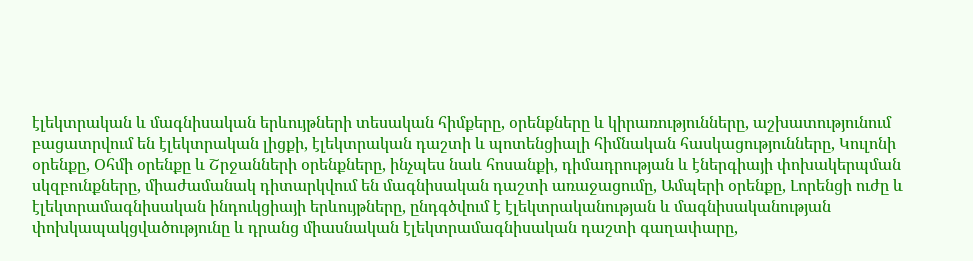էլեկտրական և մագնիսական երևույթների տեսական հիմքերը, օրենքները և կիրառությունները, աշխատությունում բացատրվում են էլեկտրական լիցքի, էլեկտրական դաշտի և պոտենցիալի հիմնական հասկացությունները, Կուլոնի օրենքը, Օհմի օրենքը և Շրջանների օրենքները, ինչպես նաև հոսանքի, դիմադրության և էներգիայի փոխակերպման սկզբունքները, միաժամանակ դիտարկվում են մագնիսական դաշտի առաջացումը, Ամպերի օրենքը, Լորենցի ուժը և էլեկտրամագնիսական ինդուկցիայի երևույթները, ընդգծվում է էլեկտրականության և մագնիսականության փոխկապակցվածությունը և դրանց միասնական էլեկտրամագնիսական դաշտի գաղափարը,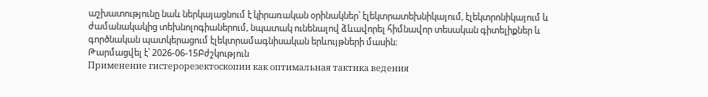աշխատությունը նաև ներկայացնում է կիրառական օրինակներ՝ էլեկտրատեխնիկայում, էլեկտրոնիկայում և ժամանակակից տեխնոլոգիաներում, նպատակ ունենալով ձևավորել հիմնավոր տեսական գիտելիքներ և գործնական պատկերացում էլեկտրամագնիսական երևույթների մասին։
Թարմացվել է՝ 2026-06-15Բժշկություն
Применение гистерорезектоскопии как оптимальная тактика ведения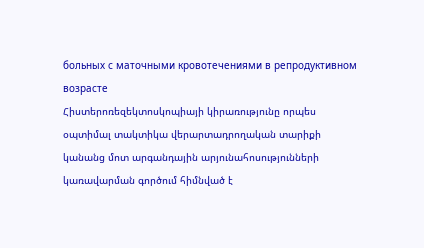больных с маточными кровотечениями в репродуктивном возрасте
Հիստերոռեզեկտոսկոպիայի կիրառությունը որպես օպտիմալ տակտիկա վերարտադրողական տարիքի կանանց մոտ արգանդային արյունահոսությունների կառավարման գործում հիմնված է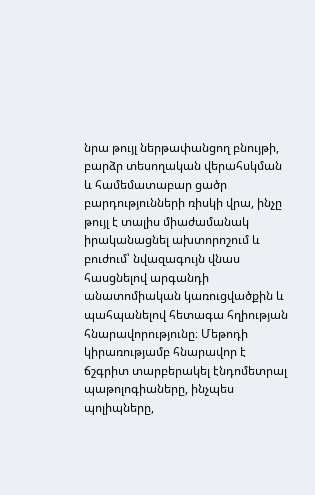նրա թույլ ներթափանցող բնույթի, բարձր տեսողական վերահսկման և համեմատաբար ցածր բարդությունների ռիսկի վրա, ինչը թույլ է տալիս միաժամանակ իրականացնել ախտորոշում և բուժում՝ նվազագույն վնաս հասցնելով արգանդի անատոմիական կառուցվածքին և պահպանելով հետագա հղիության հնարավորությունը։ Մեթոդի կիրառությամբ հնարավոր է ճշգրիտ տարբերակել էնդոմետրալ պաթոլոգիաները, ինչպես պոլիպները,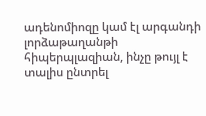ադենոմիոզը կամ էլ արգանդի լորձաթաղանթի հիպերպլազիան, ինչը թույլ է տալիս ընտրել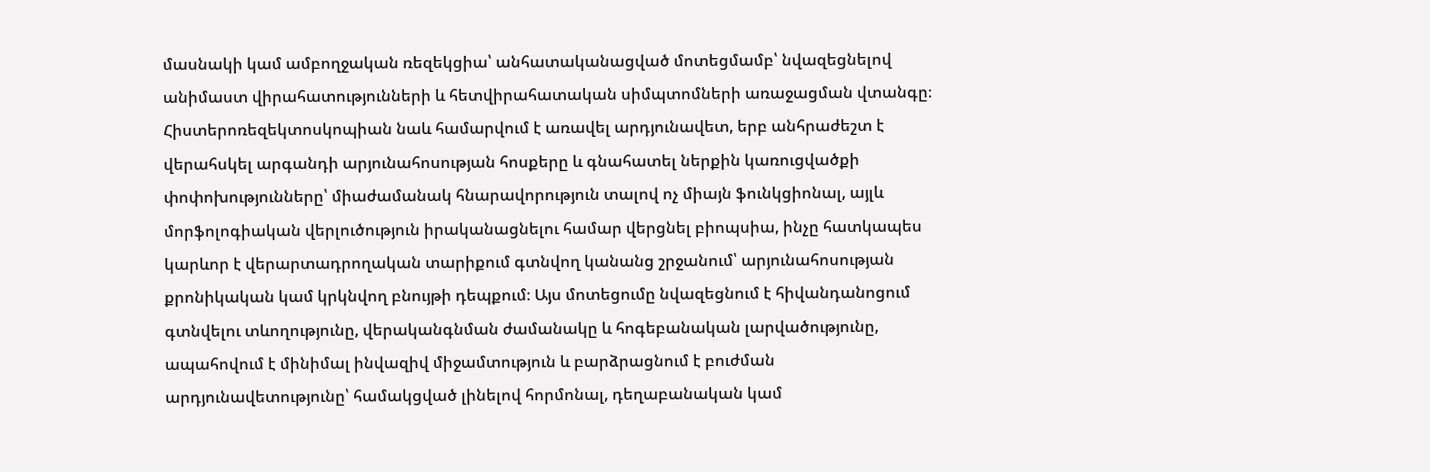մասնակի կամ ամբողջական ռեզեկցիա՝ անհատականացված մոտեցմամբ՝ նվազեցնելով անիմաստ վիրահատությունների և հետվիրահատական սիմպտոմների առաջացման վտանգը։ Հիստերոռեզեկտոսկոպիան նաև համարվում է առավել արդյունավետ, երբ անհրաժեշտ է վերահսկել արգանդի արյունահոսության հոսքերը և գնահատել ներքին կառուցվածքի փոփոխությունները՝ միաժամանակ հնարավորություն տալով ոչ միայն ֆունկցիոնալ, այլև մորֆոլոգիական վերլուծություն իրականացնելու համար վերցնել բիոպսիա, ինչը հատկապես կարևոր է վերարտադրողական տարիքում գտնվող կանանց շրջանում՝ արյունահոսության քրոնիկական կամ կրկնվող բնույթի դեպքում։ Այս մոտեցումը նվազեցնում է հիվանդանոցում գտնվելու տևողությունը, վերականգնման ժամանակը և հոգեբանական լարվածությունը, ապահովում է մինիմալ ինվազիվ միջամտություն և բարձրացնում է բուժման արդյունավետությունը՝ համակցված լինելով հորմոնալ, դեղաբանական կամ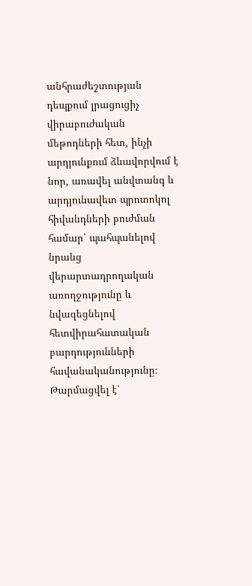անհրաժեշտության դեպքում լրացուցիչ վիրաբուժական մեթոդների հետ, ինչի արդյունքում ձևավորվում է նոր, առավել անվտանգ և արդյունավետ պրոտոկոլ հիվանդների բուժման համար՝ պահպանելով նրանց վերարտադրողական առողջությունը և նվազեցնելով հետվիրահատական բարդությունների հավանականությունը։
Թարմացվել է՝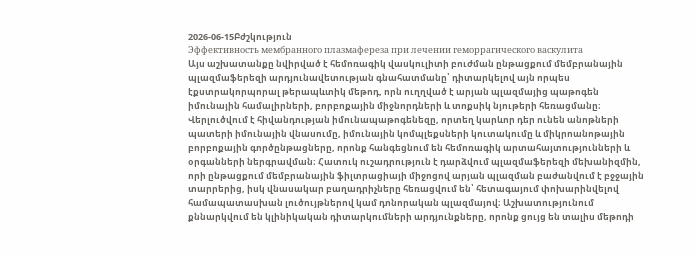2026-06-15Բժշկություն
Эффективность мембранного плазмафереза при лечении геморрагического васкулита
Այս աշխատանքը նվիրված է հեմոռագիկ վասկուլիտի բուժման ընթացքում մեմբրանային պլազմաֆերեզի արդյունավետության գնահատմանը՝ դիտարկելով այն որպես էքստրակորպորալ թերապևտիկ մեթոդ, որն ուղղված է արյան պլազմայից պաթոգեն իմունային համալիրների, բորբոքային միջնորդների և տոքսիկ նյութերի հեռացմանը։ Վերլուծվում է հիվանդության իմունապաթոգենեզը, որտեղ կարևոր դեր ունեն անոթների պատերի իմունային վնասումը, իմունային կոմպլեքսների կուտակումը և միկրոանոթային բորբոքային գործընթացները, որոնք հանգեցնում են հեմոռագիկ արտահայտությունների և օրգանների ներգրավման։ Հատուկ ուշադրություն է դարձվում պլազմաֆերեզի մեխանիզմին, որի ընթացքում մեմբրանային ֆիլտրացիայի միջոցով արյան պլազման բաժանվում է բջջային տարրերից, իսկ վնասակար բաղադրիչները հեռացվում են՝ հետագայում փոխարինվելով համապատասխան լուծույթներով կամ դոնորական պլազմայով։ Աշխատությունում քննարկվում են կլինիկական դիտարկումների արդյունքները, որոնք ցույց են տալիս մեթոդի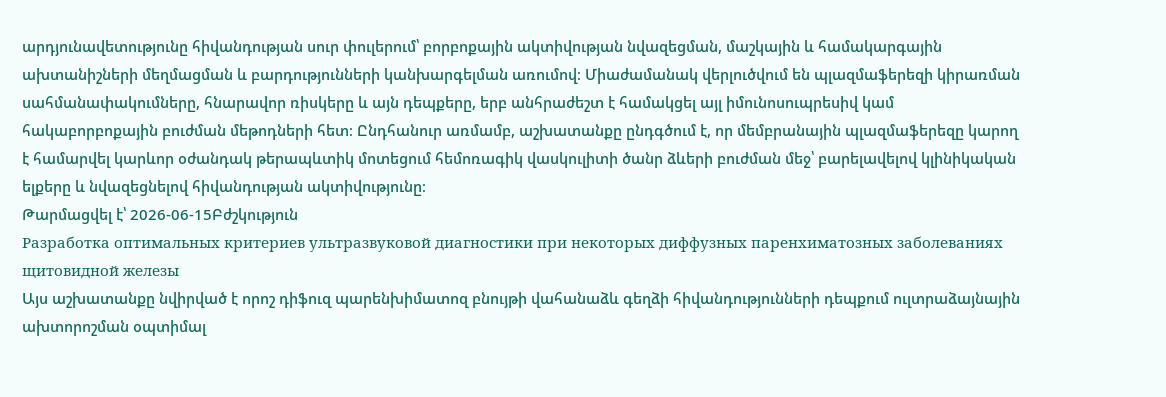արդյունավետությունը հիվանդության սուր փուլերում՝ բորբոքային ակտիվության նվազեցման, մաշկային և համակարգային ախտանիշների մեղմացման և բարդությունների կանխարգելման առումով։ Միաժամանակ վերլուծվում են պլազմաֆերեզի կիրառման սահմանափակումները, հնարավոր ռիսկերը և այն դեպքերը, երբ անհրաժեշտ է համակցել այլ իմունոսուպրեսիվ կամ հակաբորբոքային բուժման մեթոդների հետ։ Ընդհանուր առմամբ, աշխատանքը ընդգծում է, որ մեմբրանային պլազմաֆերեզը կարող է համարվել կարևոր օժանդակ թերապևտիկ մոտեցում հեմոռագիկ վասկուլիտի ծանր ձևերի բուժման մեջ՝ բարելավելով կլինիկական ելքերը և նվազեցնելով հիվանդության ակտիվությունը։
Թարմացվել է՝ 2026-06-15Բժշկություն
Разработка оптимальных критериев ультразвуковой диагностики при некоторых диффузных паренхиматозных заболеваниях щитовидной железы
Այս աշխատանքը նվիրված է որոշ դիֆուզ պարենխիմատոզ բնույթի վահանաձև գեղձի հիվանդությունների դեպքում ուլտրաձայնային ախտորոշման օպտիմալ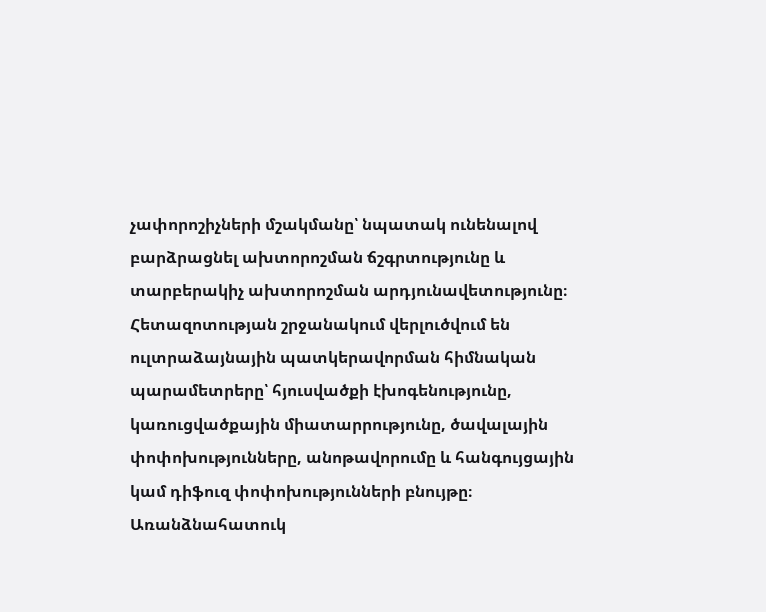չափորոշիչների մշակմանը՝ նպատակ ունենալով բարձրացնել ախտորոշման ճշգրտությունը և տարբերակիչ ախտորոշման արդյունավետությունը։ Հետազոտության շրջանակում վերլուծվում են ուլտրաձայնային պատկերավորման հիմնական պարամետրերը՝ հյուսվածքի էխոգենությունը, կառուցվածքային միատարրությունը, ծավալային փոփոխությունները, անոթավորումը և հանգույցային կամ դիֆուզ փոփոխությունների բնույթը։ Առանձնահատուկ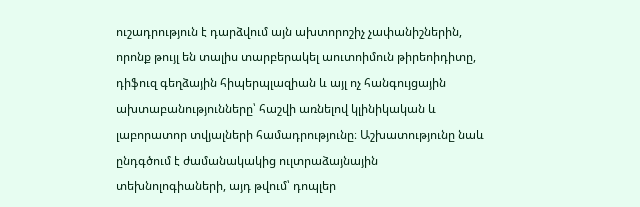ուշադրություն է դարձվում այն ախտորոշիչ չափանիշներին, որոնք թույլ են տալիս տարբերակել աուտոիմուն թիրեոիդիտը, դիֆուզ գեղձային հիպերպլազիան և այլ ոչ հանգույցային ախտաբանությունները՝ հաշվի առնելով կլինիկական և լաբորատոր տվյալների համադրությունը։ Աշխատությունը նաև ընդգծում է ժամանակակից ուլտրաձայնային տեխնոլոգիաների, այդ թվում՝ դոպլեր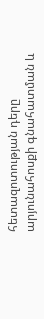հետազոտության դերը արյունահոսքի գնահատման և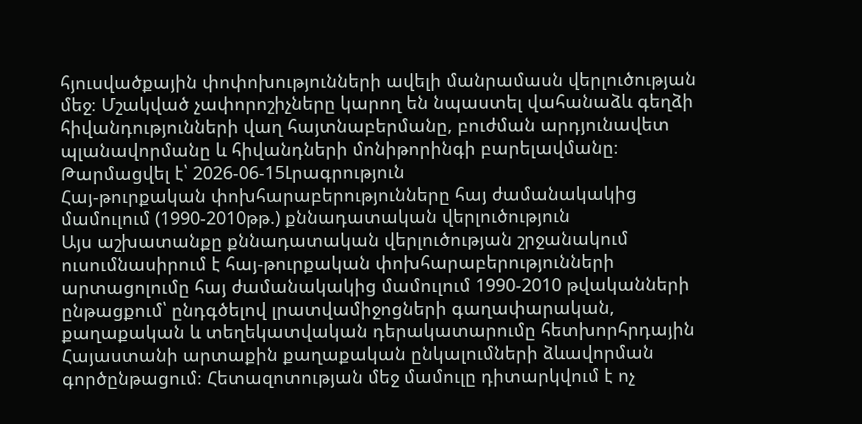հյուսվածքային փոփոխությունների ավելի մանրամասն վերլուծության մեջ։ Մշակված չափորոշիչները կարող են նպաստել վահանաձև գեղձի հիվանդությունների վաղ հայտնաբերմանը, բուժման արդյունավետ պլանավորմանը և հիվանդների մոնիթորինգի բարելավմանը։
Թարմացվել է՝ 2026-06-15Լրագրություն
Հայ-թուրքական փոխհարաբերությունները հայ ժամանակակից մամուլում (1990-2010թթ.) քննադատական վերլուծություն
Այս աշխատանքը քննադատական վերլուծության շրջանակում ուսումնասիրում է հայ-թուրքական փոխհարաբերությունների արտացոլումը հայ ժամանակակից մամուլում 1990-2010 թվականների ընթացքում՝ ընդգծելով լրատվամիջոցների գաղափարական, քաղաքական և տեղեկատվական դերակատարումը հետխորհրդային Հայաստանի արտաքին քաղաքական ընկալումների ձևավորման գործընթացում։ Հետազոտության մեջ մամուլը դիտարկվում է ոչ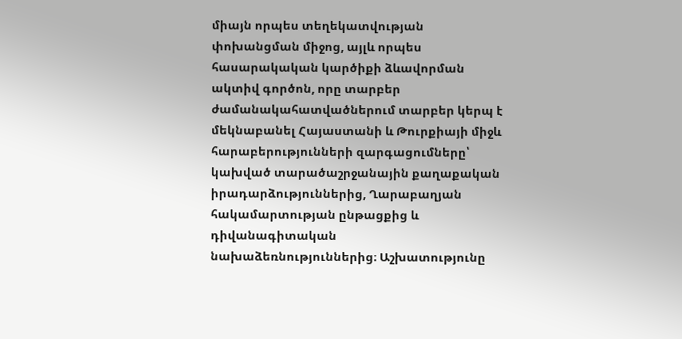միայն որպես տեղեկատվության փոխանցման միջոց, այլև որպես հասարակական կարծիքի ձևավորման ակտիվ գործոն, որը տարբեր ժամանակահատվածներում տարբեր կերպ է մեկնաբանել Հայաստանի և Թուրքիայի միջև հարաբերությունների զարգացումները՝ կախված տարածաշրջանային քաղաքական իրադարձություններից, Ղարաբաղյան հակամարտության ընթացքից և դիվանագիտական նախաձեռնություններից։ Աշխատությունը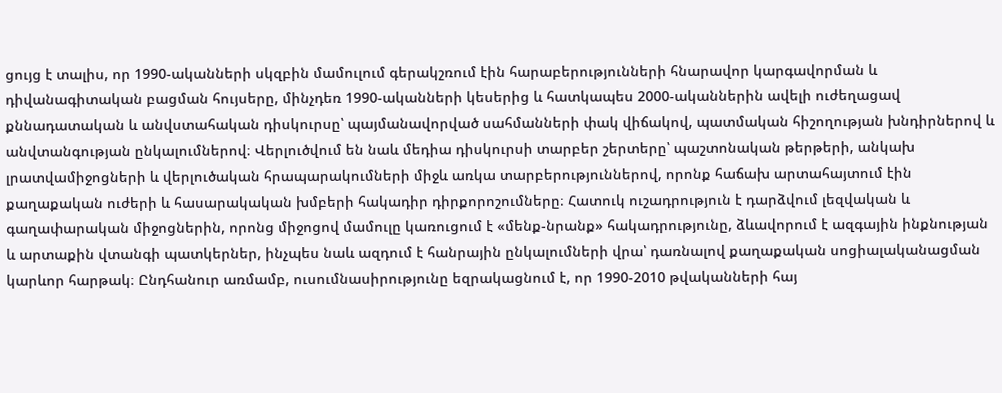ցույց է տալիս, որ 1990-ականների սկզբին մամուլում գերակշռում էին հարաբերությունների հնարավոր կարգավորման և դիվանագիտական բացման հույսերը, մինչդեռ 1990-ականների կեսերից և հատկապես 2000-ականներին ավելի ուժեղացավ քննադատական և անվստահական դիսկուրսը՝ պայմանավորված սահմանների փակ վիճակով, պատմական հիշողության խնդիրներով և անվտանգության ընկալումներով։ Վերլուծվում են նաև մեդիա դիսկուրսի տարբեր շերտերը՝ պաշտոնական թերթերի, անկախ լրատվամիջոցների և վերլուծական հրապարակումների միջև առկա տարբերություններով, որոնք հաճախ արտահայտում էին քաղաքական ուժերի և հասարակական խմբերի հակադիր դիրքորոշումները։ Հատուկ ուշադրություն է դարձվում լեզվական և գաղափարական միջոցներին, որոնց միջոցով մամուլը կառուցում է «մենք-նրանք» հակադրությունը, ձևավորում է ազգային ինքնության և արտաքին վտանգի պատկերներ, ինչպես նաև ազդում է հանրային ընկալումների վրա՝ դառնալով քաղաքական սոցիալականացման կարևոր հարթակ։ Ընդհանուր առմամբ, ուսումնասիրությունը եզրակացնում է, որ 1990-2010 թվականների հայ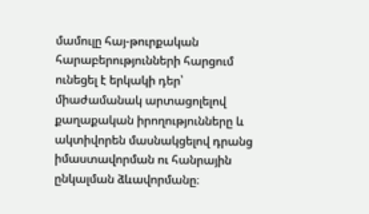մամուլը հայ-թուրքական հարաբերությունների հարցում ունեցել է երկակի դեր՝ միաժամանակ արտացոլելով քաղաքական իրողությունները և ակտիվորեն մասնակցելով դրանց իմաստավորման ու հանրային ընկալման ձևավորմանը։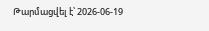Թարմացվել է՝ 2026-06-19